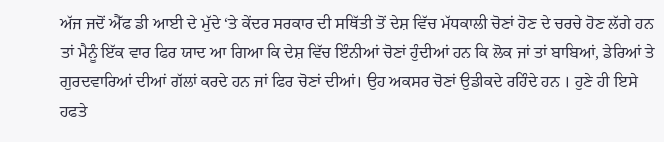ਅੱਜ ਜਦੋਂ ਐੱਫ ਡੀ ਆਈ ਦੇ ਮੁੱਦੇ ‘ਤੇ ਕੇਂਦਰ ਸਰਕਾਰ ਦੀ ਸਥਿੱਤੀ ਤੋਂ ਦੇਸ਼ ਵਿੱਚ ਮੱਧਕਾਲੀ ਚੋਣਾਂ ਹੋਣ ਦੇ ਚਰਚੇ ਹੋਣ ਲੱਗੇ ਹਨ ਤਾਂ ਮੈਨੂੰ ਇੱਕ ਵਾਰ ਫਿਰ ਯਾਦ ਆ ਗਿਆ ਕਿ ਦੇਸ਼ ਵਿੱਚ ਇੰਨੀਆਂ ਚੋਣਾਂ ਹੁੰਦੀਆਂ ਹਨ ਕਿ ਲੋਕ ਜਾਂ ਤਾਂ ਬਾਬਿਆਂ, ਡੇਰਿਆਂ ਤੇ ਗੁਰਦਵਾਰਿਆਂ ਦੀਆਂ ਗੱਲਾਂ ਕਰਦੇ ਹਨ ਜਾਂ ਫਿਰ ਚੋਣਾਂ ਦੀਆਂ। ਉਹ ਅਕਸਰ ਚੋਣਾਂ ਉਡੀਕਦੇ ਰਹਿੰਦੇ ਹਨ । ਹੁਣੇ ਹੀ ਇਸੇ ਹਫਤੇ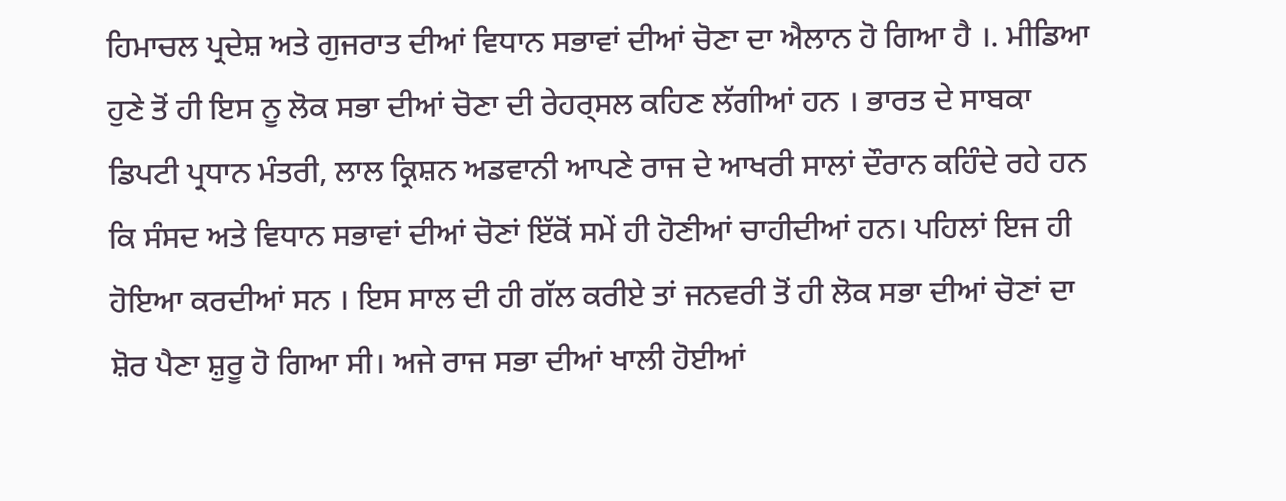ਹਿਮਾਚਲ ਪ੍ਰਦੇਸ਼ ਅਤੇ ਗੁਜਰਾਤ ਦੀਆਂ ਵਿਧਾਨ ਸਭਾਵਾਂ ਦੀਆਂ ਚੋਣਾ ਦਾ ਐਲਾਨ ਹੋ ਗਿਆ ਹੈ ।. ਮੀਡਿਆ ਹੁਣੇ ਤੋਂ ਹੀ ਇਸ ਨੂ ਲੋਕ ਸਭਾ ਦੀਆਂ ਚੋਣਾ ਦੀ ਰੇਹਰ੍ਸਲ ਕਹਿਣ ਲੱਗੀਆਂ ਹਨ । ਭਾਰਤ ਦੇ ਸਾਬਕਾ ਡਿਪਟੀ ਪ੍ਰਧਾਨ ਮੰਤਰੀ, ਲਾਲ ਕ੍ਰਿਸ਼ਨ ਅਡਵਾਨੀ ਆਪਣੇ ਰਾਜ ਦੇ ਆਖਰੀ ਸਾਲਾਂ ਦੌਰਾਨ ਕਹਿੰਦੇ ਰਹੇ ਹਨ ਕਿ ਸੰਸਦ ਅਤੇ ਵਿਧਾਨ ਸਭਾਵਾਂ ਦੀਆਂ ਚੋਣਾਂ ਇੱਕੋਂ ਸਮੇਂ ਹੀ ਹੋਣੀਆਂ ਚਾਹੀਦੀਆਂ ਹਨ। ਪਹਿਲਾਂ ਇਜ ਹੀ ਹੋਇਆ ਕਰਦੀਆਂ ਸਨ । ਇਸ ਸਾਲ ਦੀ ਹੀ ਗੱਲ ਕਰੀਏ ਤਾਂ ਜਨਵਰੀ ਤੋਂ ਹੀ ਲੋਕ ਸਭਾ ਦੀਆਂ ਚੋਣਾਂ ਦਾ ਸ਼ੋਰ ਪੈਣਾ ਸ਼ੁਰੂ ਹੋ ਗਿਆ ਸੀ। ਅਜੇ ਰਾਜ ਸਭਾ ਦੀਆਂ ਖਾਲੀ ਹੋਈਆਂ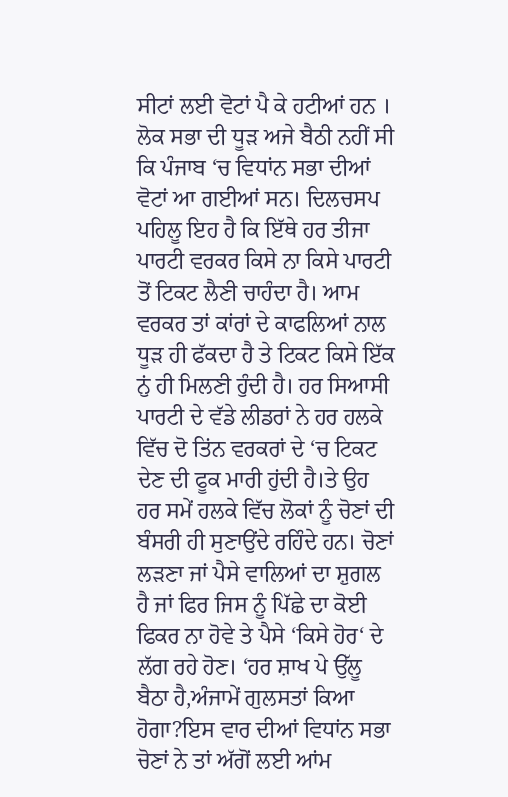ਸੀਟਾਂ ਲਈ ਵੋਟਾਂ ਪੈ ਕੇ ਹਟੀਆਂ ਹਨ । ਲੋਕ ਸਭਾ ਦੀ ਧੂੜ ਅਜੇ ਬੈਠੀ ਨਹੀਂ ਸੀ ਕਿ ਪੰਜਾਬ ‘ਚ ਵਿਧਾਂਨ ਸਭਾ ਦੀਆਂ ਵੋਟਾਂ ਆ ਗਈਆਂ ਸਨ। ਦਿਲਚਸਪ ਪਹਿਲੂ ਇਹ ਹੈ ਕਿ ਇੱਥੇ ਹਰ ਤੀਜਾ ਪਾਰਟੀ ਵਰਕਰ ਕਿਸੇ ਨਾ ਕਿਸੇ ਪਾਰਟੀ ਤੋਂ ਟਿਕਟ ਲੈਣੀ ਚਾਹੰਦਾ ਹੈ। ਆਮ ਵਰਕਰ ਤਾਂ ਕਾਂਰਾਂ ਦੇ ਕਾਫਲਿਆਂ ਨਾਲ ਧੂੜ ਹੀ ਫੱਕਦਾ ਹੈ ਤੇ ਟਿਕਟ ਕਿਸੇ ਇੱਕ ਨੁਂ ਹੀ ਮਿਲਣੀ ਹੁੰਦੀ ਹੈ। ਹਰ ਸਿਆਸੀ ਪਾਰਟੀ ਦੇ ਵੱਡੇ ਲੀਡਰਾਂ ਨੇ ਹਰ ਹਲਕੇ ਵਿੱਚ ਦੋ ਤਿਂਨ ਵਰਕਰਾਂ ਦੇ ‘ਚ ਟਿਕਟ ਦੇਣ ਦੀ ਫੂਕ ਮਾਰੀ ਹੁਂਦੀ ਹੈ।ਤੇ ਉਹ ਹਰ ਸਮੇਂ ਹਲਕੇ ਵਿੱਚ ਲੋਕਾਂ ਨੂੰ ਚੋਣਾਂ ਦੀ ਬੰਸਰੀ ਹੀ ਸੁਣਾਉਂਦੇ ਰਹਿੰਦੇ ਹਨ। ਚੋਣਾਂ ਲੜਣਾ ਜਾਂ ਪੈਸੇ ਵਾਲਿਆਂ ਦਾ ਸ਼ੁਗਲ ਹੈ ਜਾਂ ਫਿਰ ਜਿਸ ਨੂੰ ਪਿੱਛੇ ਦਾ ਕੋਈ ਫਿਕਰ ਨਾ ਹੋਵੇ ਤੇ ਪੈਸੇ ‘ਕਿਸੇ ਹੋਰ‘ ਦੇ ਲੱਗ ਰਹੇ ਹੋਣ। ‘ਹਰ ਸ਼ਾਖ ਪੇ ਉੱਲੂ ਬੈਠਾ ਹੈ,ਅੰਜਾਮੇਂ ਗੁਲਸਤਾਂ ਕਿਆ ਹੋਗਾ?ਇਸ ਵਾਰ ਦੀਆਂ ਵਿਧਾਂਨ ਸਭਾ ਚੋਣਾਂ ਨੇ ਤਾਂ ਅੱਗੋਂ ਲਈ ਆਂਮ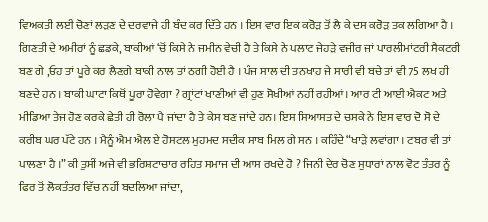ਵਿਅਕਤੀ ਲਈ ਚੋਣਾਂ ਲੜਣ ਦੇ ਦਰਵਾਜੇ ਹੀ ਬੰਦ ਕਰ ਦਿੱਤੇ ਹਨ । ਇਸ ਵਾਰ ਇਕ ਕਰੋੜ ਤੋਂ ਲੈ ਕੇ ਦਸ ਕਰੋੜ ਤਕ ਲਗਿਆ ਹੈ । ਗਿਣਤੀ ਦੇ ਅਮੀਰਾਂ ਨੂੰ ਛਡਕੇ, ਬਾਕੀਆਂ ‘ਚੋਂ ਕਿਸੇ ਨੇ ਜਮੀਨ ਵੇਚੀ ਹੈ ਤੇ ਕਿਸੇ ਨੇ ਪਲਾਟ ਜੇਹੜੇ ਵਜੀਰ ਜਾਂ ਪਾਰਲੀਮਾਂਟਰੀ ਸੈਕਟਰੀ ਬਣ ਗੇ ,ਓਹ ਤਾਂ ਪੂਰੇ ਕਰ ਲੈਣਗੇ ਬਾਕੀ ਨਾਲ ਤਾਂ ਠਗੀ ਹੋਈ ਹੈ । ਪੰਜ ਸਾਲ ਦੀ ਤਨਖਾਹ ਜੇ ਸਾਰੀ ਵੀ ਬਚੇ ਤਾਂ ਵੀ 75 ਲਖ ਹੀ ਬਣਦੇ ਹਨ । ਬਾਕੀ ਘਾਟਾ ਕਿਥੋਂ ਪੂਰਾ ਹੋਵੇਗਾ ? ਗ੍ਰਾਂਟਾਂ ਖਾਣੀਆਂ ਵੀ ਹੁਣ ਸੋਖੀਆਂ ਨਹੀਂ ਰਹੀਆਂ। ਆਰ ਟੀ ਆਈ ਐਕਟ ਅਤੇ ਮੀਡਿਆ ਤੇਜ ਹੋਣ ਕਰਕੇ ਛੇਤੀ ਹੀ ਰੋਲਾ ਪੈ ਜਾਂਦਾ ਹੈ ਤੇ ਕੇਸ ਬਣ ਜਾਂਦੇ ਹਨ। ਇਸ ਸਿਆਸਤ ਦੇ ਚਸਕੇ ਨੇ ਇਸ ਵਾਰ ਦੋ ਸੋ ਦੇ ਕਰੀਬ ਘਰ ਪੱਟੇ ਹਨ । ਮੈਨੂੰ ਐਮ ਐਲ ਏ ਹੋਸਟਲ ਮੁਹਮਦ ਸਦੀਕ ਸਾਬ ਮਿਲ ਗੇ ਸਨ । ਕਹਿੰਦੇ “ਖਾੜੇ ਲਵਾਂਗਾ । ਟਬਰ ਵੀ ਤਾਂ ਪਾਲਣਾ ਹੈ ।” ਕੀ ਤੁਸੀਂ ਅਜੇ ਵੀ ਭਰਿਸ਼ਟਾਚਾਰ ਰਹਿਤ ਸਮਾਜ ਦੀ ਆਸ ਰਖਦੇ ਹੋ ? ਜਿਨੀ ਦੇਰ ਚੋਣ ਸੁਧਾਰਾਂ ਨਾਲ ਵੋਟ ਤੰਤਰ ਨੂੰ ਫਿਰ ਤੋਂ ਲੋਕਤੰਤਰ ਵਿੱਚ ਨਹੀਂ ਬਦਲਿਆ ਜਾਂਦਾ,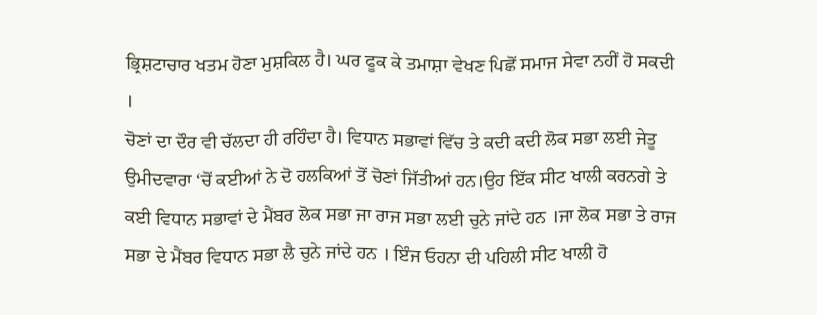ਭ੍ਰਿਸ਼ਟਾਚਾਰ ਖਤਮ ਹੋਣਾ ਮੁਸ਼ਕਿਲ ਹੈ। ਘਰ ਫੂਕ ਕੇ ਤਮਾਸ਼ਾ ਵੇਖਣ ਪਿਛੋਂ ਸਮਾਜ ਸੇਵਾ ਨਹੀਂ ਹੋ ਸਕਦੀ ।
ਚੋਣਾਂ ਦਾ ਦੌਰ ਵੀ ਚੱਲਦਾ ਹੀ ਰਹਿੰਦਾ ਹੈ। ਵਿਧਾਨ ਸਭਾਵਾਂ ਵਿੱਚ ਤੇ ਕਦੀ ਕਦੀ ਲੋਕ ਸਭਾ ਲਈ ਜੇਤੂ ਉਮੀਦਵਾਰਾ ‘ਚੋਂ ਕਈਆਂ ਨੇ ਦੋ ਹਲਕਿਆਂ ਤੋਂ ਚੋਣਾਂ ਜਿੱਤੀਆਂ ਹਨ।ਉਹ ਇੱਕ ਸੀਟ ਖਾਲੀ ਕਰਨਗੇ ਤੇ ਕਈ ਵਿਧਾਨ ਸਭਾਵਾਂ ਦੇ ਮੈਂਬਰ ਲੋਕ ਸਭਾ ਜਾ ਰਾਜ ਸਭਾ ਲਈ ਚੁਨੇ ਜਾਂਦੇ ਹਨ ।ਜਾ ਲੋਕ ਸਭਾ ਤੇ ਰਾਜ ਸਭਾ ਦੇ ਮੈਂਬਰ ਵਿਧਾਨ ਸਭਾ ਲੈ ਚੁਨੇ ਜਾਂਦੇ ਹਨ । ਇੰਜ ਓਹਨਾ ਦੀ ਪਹਿਲੀ ਸੀਟ ਖਾਲੀ ਹੋ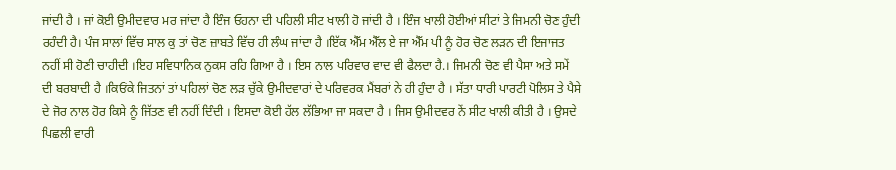ਜਾਂਦੀ ਹੈ । ਜਾਂ ਕੋਈ ਉਮੀਦਵਾਰ ਮਰ ਜਾਂਦਾ ਹੈ ਇੰਜ ਓਹਨਾ ਦੀ ਪਹਿਲੀ ਸੀਟ ਖਾਲੀ ਹੋ ਜਾਂਦੀ ਹੈ । ਇੰਜ ਖਾਲੀ ਹੋਈਆਂ ਸੀਟਾਂ ਤੇ ਜਿਮਨੀ ਚੋਣ ਹੁੰਦੀ ਰਹੰਦੀ ਹੈ। ਪੰਜ ਸਾਲਾਂ ਵਿੱਚ ਸਾਲ ਕੁ ਤਾਂ ਚੋਣ ਜ਼ਾਬਤੇ ਵਿੱਚ ਹੀ ਲੰਘ ਜਾਂਦਾ ਹੈ ।ਇੱਕ ਐੱਮ ਐੱਲ ਏ ਜਾ ਐੱਮ ਪੀ ਨੂੰ ਹੋਰ ਚੋਣ ਲੜਨ ਦੀ ਇਜਾਜਤ ਨਹੀਂ ਸੀ ਹੋਣੀ ਚਾਹੀਦੀ ।ਇਹ ਸਵਿਧਾਨਿਕ ਨੁਕਸ ਰਹਿ ਗਿਆ ਹੈ । ਇਸ ਨਾਲ ਪਰਿਵਾਰ ਵਾਦ ਵੀ ਫੈਲਦਾ ਹੈ.। ਜਿਮਨੀ ਚੋਣ ਵੀ ਪੈਸਾ ਅਤੇ ਸਮੇਂ ਦੀ ਬਰਬਾਦੀ ਹੈ ।ਕਿਓਂਕੇ ਜਿਤਨਾਂ ਤਾਂ ਪਹਿਲਾਂ ਚੋਣ ਲੜ ਚੁੱਕੇ ਉਮੀਦਵਾਰਾਂ ਦੇ ਪਰਿਵਰਕ ਮੈਂਬਰਾਂ ਨੇ ਹੀ ਹੁੰਦਾ ਹੈ । ਸੱਤਾ ਧਾਰੀ ਪਾਰਟੀ ਪੋਲਿਸ ਤੇ ਪੈਸੇ ਦੇ ਜੋਰ ਨਾਲ ਹੋਰ ਕਿਸੇ ਨੂੰ ਜਿੱਤਣ ਵੀ ਨਹੀਂ ਦਿੰਦੀ । ਇਸਦਾ ਕੋਈ ਹੱਲ ਲੱਭਿਆ ਜਾ ਸਕਦਾ ਹੈ । ਜਿਸ ਉਮੀਦਵਰ ਨੇਂ ਸੀਟ ਖਾਲੀ ਕੀਤੀ ਹੈ । ਉਸਦੇ ਪਿਛਲੀ ਵਾਰੀ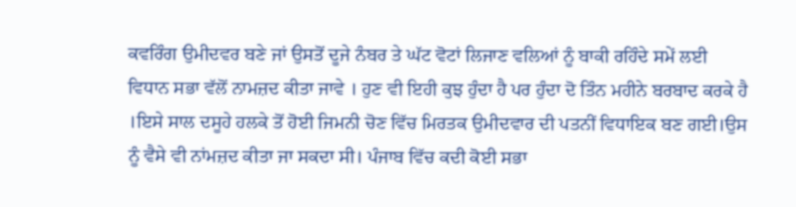ਕਵਰਿੰਗ ਉਮੀਦਵਰ ਬਣੇ ਜਾਂ ਉਸਤੋਂ ਦੂਜੇ ਨੰਬਰ ਤੇ ਘੱਟ ਵੋਟਾਂ ਲਿਜਾਣ ਵਲਿਆਂ ਨੂੰ ਬਾਕੀ ਰਹਿੰਦੇ ਸਮੇਂ ਲਈ ਵਿਧਾਨ ਸਭਾ ਵੱਲੋਂ ਨਾਮਜ਼ਦ ਕੀਤਾ ਜਾਵੇ । ਹੁਣ ਵੀ ਇਹੀ ਕੁਝ ਹੁੰਦਾ ਹੈ ਪਰ ਹੁੰਦਾ ਦੋ ਤਿੰਨ ਮਹੀਨੇ ਬਰਬਾਦ ਕਰਕੇ ਹੈ ।ਇਸੇ ਸਾਲ ਦਸੂਹੇ ਹਲਕੇ ਤੋਂ ਹੋਈ ਜਿਮਨੀ ਚੋਣ ਵਿੱਚ ਮਿਰਤਕ ਉਮੀਦਵਾਰ ਦੀ ਪਤਨੀਂ ਵਿਧਾਇਕ ਬਣ ਗਈ।ਉਸ ਨੂੰ ਵੈਸੇ ਵੀ ਨਾਂਮਜ਼ਦ ਕੀਤਾ ਜਾ ਸਕਦਾ ਸੀ। ਪੰਜਾਬ ਵਿੱਚ ਕਦੀ ਕੋਈ ਸਭਾ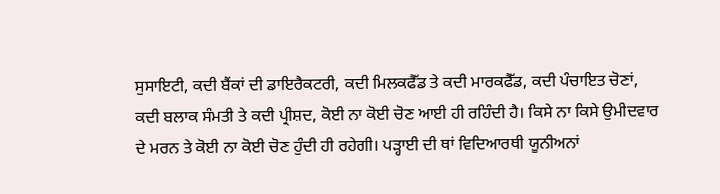ਸੁਸਾਇਟੀ, ਕਦੀ ਬੈਂਕਾਂ ਦੀ ਡਾਇਰੈਕਟਰੀ, ਕਦੀ ਮਿਲਕਫੈੱਡ ਤੇ ਕਦੀ ਮਾਰਕਫੈੱਡ, ਕਦੀ ਪੰਚਾਇਤ ਚੋਣਾਂ, ਕਦੀ ਬਲਾਕ ਸੰਮਤੀ ਤੇ ਕਦੀ ਪ੍ਰੀਸ਼ਦ, ਕੋਈ ਨਾ ਕੋਈ ਚੋਣ ਆਈ ਹੀ ਰਹਿੰਦੀ ਹੈ। ਕਿਸੇ ਨਾ ਕਿਸੇ ਉਮੀਦਵਾਰ ਦੇ ਮਰਨ ਤੇ ਕੋਈ ਨਾ ਕੋਈ ਚੋਣ ਹੁੰਦੀ ਹੀ ਰਹੇਗੀ। ਪੜ੍ਹਾਈ ਦੀ ਥਾਂ ਵਿਦਿਆਰਥੀ ਯੂਨੀਅਨਾਂ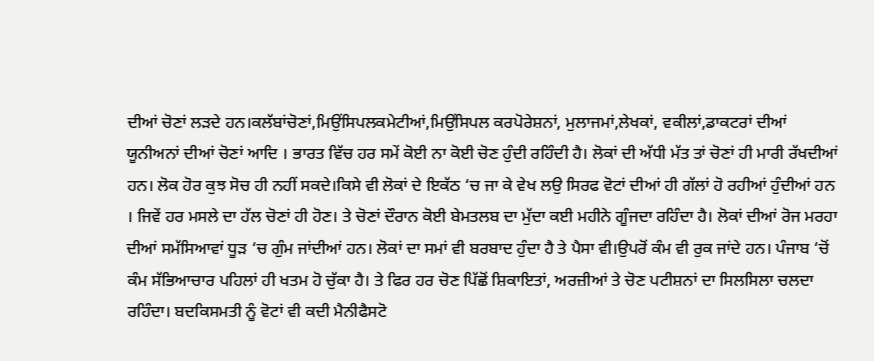ਦੀਆਂ ਚੋਣਾਂ ਲੜਦੇ ਹਨ।ਕਲੱਬਾਂਚੋਣਾਂ,ਮਿਉਂਸਿਪਲਕਮੇਟੀਆਂ,ਮਿਉਂਸਿਪਲ ਕਰਪੋਰੇਸ਼ਨਾਂ, ਮੁਲਾਜਮਾਂ,ਲੇਖਕਾਂ, ਵਕੀਲਾਂ,ਡਾਕਟਰਾਂ ਦੀਆਂ ਯੂਨੀਅਨਾਂ ਦੀਆਂ ਚੋਣਾਂ ਆਦਿ । ਭਾਰਤ ਵਿੱਚ ਹਰ ਸਮੇਂ ਕੋਈ ਨਾ ਕੋਈ ਚੋਣ ਹੁੰਦੀ ਰਹਿੰਦੀ ਹੈ। ਲੋਕਾਂ ਦੀ ਅੱਧੀ ਮੱਤ ਤਾਂ ਚੋਣਾਂ ਹੀ ਮਾਰੀ ਰੱਖਦੀਆਂ ਹਨ। ਲੋਕ ਹੋਰ ਕੁਝ ਸੋਚ ਹੀ ਨਹੀਂ ਸਕਦੇ।ਕਿਸੇ ਵੀ ਲੋਕਾਂ ਦੇ ਇਕੱਠ ‘ਚ ਜਾ ਕੇ ਵੇਖ ਲਉ ਸਿਰਫ ਵੋਟਾਂ ਦੀਆਂ ਹੀ ਗੱਲਾਂ ਹੋ ਰਹੀਆਂ ਹੁੰਦੀਆਂ ਹਨ । ਜਿਵੇਂ ਹਰ ਮਸਲੇ ਦਾ ਹੱਲ ਚੋਣਾਂ ਹੀ ਹੋਣ। ਤੇ ਚੋਣਾਂ ਦੌਰਾਨ ਕੋਈ ਬੇਮਤਲਬ ਦਾ ਮੁੱਦਾ ਕਈ ਮਹੀਨੇ ਗੂੰਜਦਾ ਰਹਿੰਦਾ ਹੈ। ਲੋਕਾਂ ਦੀਆਂ ਰੋਜ ਮਰਹਾ ਦੀਆਂ ਸਮੱਸਿਆਵਾਂ ਧੂੜ ‘ਚ ਗੁੰਮ ਜਾਂਦੀਆਂ ਹਨ। ਲੋਕਾਂ ਦਾ ਸਮਾਂ ਵੀ ਬਰਬਾਦ ਹੁੰਦਾ ਹੈ ਤੇ ਪੈਸਾ ਵੀ।ਉਪਰੋਂ ਕੰਮ ਵੀ ਰੁਕ ਜਾਂਦੇ ਹਨ। ਪੰਜਾਬ ‘ਚੋਂ ਕੰਮ ਸੱਭਿਆਚਾਰ ਪਹਿਲਾਂ ਹੀ ਖਤਮ ਹੋ ਚੁੱਕਾ ਹੈ। ਤੇ ਫਿਰ ਹਰ ਚੋਣ ਪਿੱਛੋਂ ਸ਼ਿਕਾਇਤਾਂ, ਅਰਜ਼ੀਆਂ ਤੇ ਚੋਣ ਪਟੀਸ਼ਨਾਂ ਦਾ ਸਿਲਸਿਲਾ ਚਲਦਾ ਰਹਿੰਦਾ। ਬਦਕਿਸਮਤੀ ਨੂੰ ਵੋਟਾਂ ਵੀ ਕਦੀ ਮੈਨੀਫੈਸਟੋ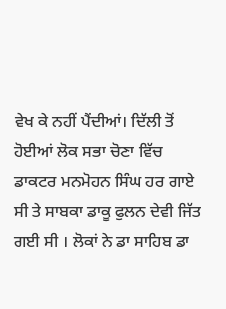ਵੇਖ ਕੇ ਨਹੀਂ ਪੈਂਦੀਆਂ। ਦਿੱਲੀ ਤੋਂ ਹੋਈਆਂ ਲੋਕ ਸਭਾ ਚੋਣਾ ਵਿੱਚ ਡਾਕਟਰ ਮਨਮੋਹਨ ਸਿੰਘ ਹਰ ਗਾਏ ਸੀ ਤੇ ਸਾਬਕਾ ਡਾਕੂ ਫੁਲਨ ਦੇਵੀ ਜਿੱਤ ਗਈ ਸੀ । ਲੋਕਾਂ ਨੇ ਡਾ ਸਾਹਿਬ ਡਾ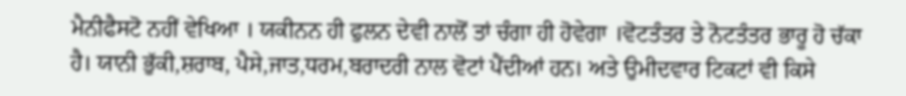ਮੈਨੀਫੈਸਟੋ ਨਹੀਂ ਵੇਖਿਆ । ਯਕੀਨਨ ਹੀ ਫੁਲਨ ਦੇਵੀ ਨਾਲੋਂ ਤਾਂ ਚੰਗਾ ਹੀ ਹੋਵੇਗਾ ।ਵੋਟਤੰਤਰ ਤੇ ਨੋਟਤੰਤਰ ਭਾਰੂ ਹੋ ਚੱਕਾ ਹੈ। ਯਾਨੀ ਭੁੱਕੀ,ਸ਼ਰਾਬ, ਪੈਸੇ,ਜਾਤ,ਧਰਮ,ਬਰਾਦਰੀ ਨਾਲ ਵੋਟਾਂ ਪੈਂਦੀਆਂ ਹਨ। ਅਤੇ ਉਮੀਦਵਾਰ ਟਿਕਟਾਂ ਵੀ ਕਿਸੇ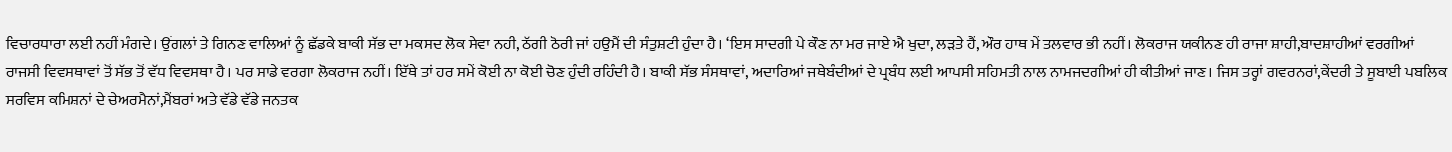ਵਿਚਾਰਧਾਰਾ ਲਈ ਨਹੀਂ ਮੰਗਦੇ। ਉਂਗਲਾਂ ਤੇ ਗਿਨਣ ਵਾਲਿਆਂ ਨੂੰ ਛੱਡਕੇ ਬਾਕੀ ਸੱਭ ਦਾ ਮਕਸਦ ਲੋਕ ਸੇਵਾ ਨਹੀ, ਠੱਗੀ ਠੋਰੀ ਜਾਂ ਹਉਮੈਂ ਦੀ ਸੰਤੁਸ਼ਟੀ ਹੁੰਦਾ ਹੈ। ‘ਇਸ ਸਾਦਗੀ ਪੇ ਕੌਣ ਨਾ ਮਰ ਜਾਏ ਐ ਖੁਦਾ, ਲੜਤੇ ਹੈਂ, ਔਰ ਹਾਥ ਮੇਂ ਤਲਵਾਰ ਭੀ ਨਹੀਂ। ਲੋਕਰਾਜ ਯਕੀਨਣ ਹੀ ਰਾਜਾ ਸ਼ਾਹੀ,ਬਾਦਸ਼ਾਹੀਆਂ ਵਰਗੀਆਂ ਰਾਜਸੀ ਵਿਵਸਥਾਵਾਂ ਤੋਂ ਸੱਭ ਤੋਂ ਵੱਧ ਵਿਵਸਥਾ ਹੈ। ਪਰ ਸਾਡੇ ਵਰਗਾ ਲੋਕਰਾਜ ਨਹੀਂ। ਇੱਥੇ ਤਾਂ ਹਰ ਸਮੇਂ ਕੋਈ ਨਾ ਕੋਈ ਚੋਣ ਹੁੰਦੀ ਰਹਿੰਦੀ ਹੈ। ਬਾਕੀ ਸੱਭ ਸੰਸਥਾਵਾਂ, ਅਦਾਰਿਆਂ ਜਥੇਬੰਦੀਆਂ ਦੇ ਪ੍ਰਬੰਧ ਲਈ ਆਪਸੀ ਸਹਿਮਤੀ ਨਾਲ ਨਾਮਜਦਗੀਆਂ ਹੀ ਕੀਤੀਆਂ ਜਾਣ। ਜਿਸ ਤਰ੍ਹਾਂ ਗਵਰਨਰਾਂ,ਕੇਂਦਰੀ ਤੇ ਸੂਬਾਈ ਪਬਲਿਕ ਸਰਵਿਸ ਕਮਿਸ਼ਨਾਂ ਦੇ ਚੇਅਰਮੈਨਾਂ,ਮੈਂਬਰਾਂ ਅਤੇ ਵੱਡੇ ਵੱਡੇ ਜਨਤਕ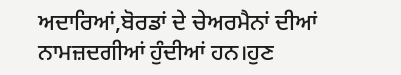ਅਦਾਰਿਆਂ,ਬੋਰਡਾਂ ਦੇ ਚੇਅਰਮੈਨਾਂ ਦੀਆਂ ਨਾਮਜ਼ਦਗੀਆਂ ਹੁੰਦੀਆਂ ਹਨ।ਹੁਣ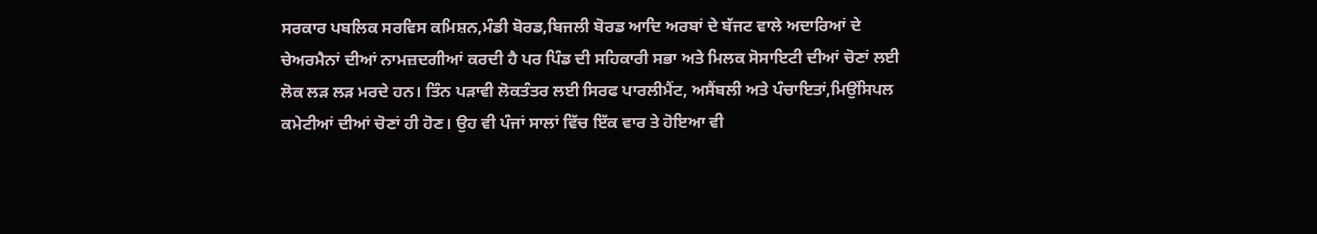ਸਰਕਾਰ ਪਬਲਿਕ ਸਰਵਿਸ ਕਮਿਸ਼ਨ,ਮੰਡੀ ਬੋਰਡ,ਬਿਜਲੀ ਬੋਰਡ ਆਦਿ ਅਰਬਾਂ ਦੇ ਬੱਜਟ ਵਾਲੇ ਅਦਾਰਿਆਂ ਦੇ ਚੇਅਰਮੈਨਾਂ ਦੀਆਂ ਨਾਮਜ਼ਦਗੀਆਂ ਕਰਦੀ ਹੈ ਪਰ ਪਿੰਡ ਦੀ ਸਹਿਕਾਰੀ ਸਭਾ ਅਤੇ ਮਿਲਕ ਸੋਸਾਇਟੀ ਦੀਆਂ ਚੋਣਾਂ ਲਈ ਲੋਕ ਲੜ ਲੜ ਮਰਦੇ ਹਨ। ਤਿੰਨ ਪੜਾਵੀ ਲੋਕਤੰਤਰ ਲਈ ਸਿਰਫ ਪਾਰਲੀਮੈਂਟ, ਅਸੈਂਬਲੀ ਅਤੇ ਪੰਚਾਇਤਾਂ,ਮਿਉਂਸਿਪਲ ਕਮੇਟੀਆਂ ਦੀਆਂ ਚੋਣਾਂ ਹੀ ਹੋਣ। ਉਹ ਵੀ ਪੰਜਾਂ ਸਾਲਾਂ ਵਿੱਚ ਇੱਕ ਵਾਰ ਤੇ ਹੋਇਆ ਵੀ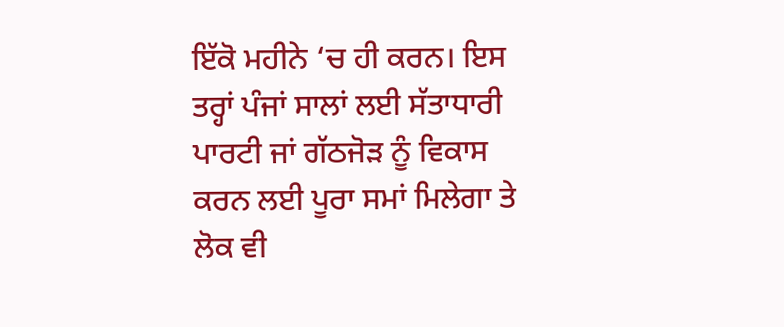ਇੱਕੋ ਮਹੀਨੇ ‘ਚ ਹੀ ਕਰਨ। ਇਸ ਤਰ੍ਹਾਂ ਪੰਜਾਂ ਸਾਲਾਂ ਲਈ ਸੱਤਾਧਾਰੀ ਪਾਰਟੀ ਜਾਂ ਗੱਠਜੋੜ ਨੂੰ ਵਿਕਾਸ ਕਰਨ ਲਈ ਪੂਰਾ ਸਮਾਂ ਮਿਲੇਗਾ ਤੇ ਲੋਕ ਵੀ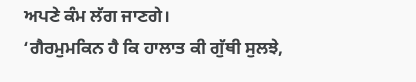ਅਪਣੇ ਕੰਮ ਲੱਗ ਜਾਣਗੇ।
‘ਗੈਰਮੁਮਕਿਨ ਹੈ ਕਿ ਹਾਲਾਤ ਕੀ ਗੁੱਥੀ ਸੁਲਝੇ,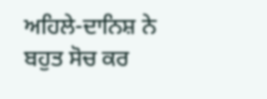ਅਹਿਲੇ-ਦਾਨਿਸ਼ ਨੇ ਬਹੁਤ ਸੋਚ ਕਰ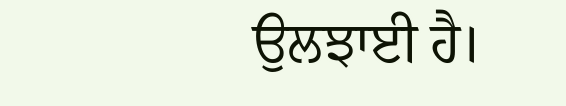ਉਲਝਾਈ ਹੈ।